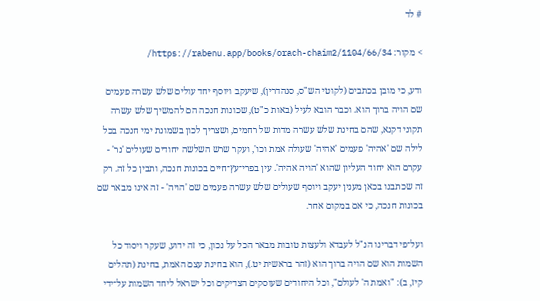# לד

> מקור: https://rabenu.app/books/orach-chaim2/1104/66/34/

ודע, כי מובן בכתבים (לקוטי הש"ס, סנהדרין), שיעקב ויוסף יחד עולים שלש עשרה פעמים שם הויה ברוך הוא. וכבר הובא לעיל (באות כ"ט), שכונות חנכה הם להמשיך שלש עשרה תקוני דקנא, שהם בחינת שלש עשרה מדות של רחמים, ושצריך לכון בשמונת ימי חנכה בכל לילה שם 'אהיה' פעמים 'אהיה' שעולה אמת וכו', ועקר שרש השלשה יחודים שעולים 'נר' - עקרם הוא יחוד העליון שהוא 'הויה אהיה'. עין בפרי־עץ־חיים בכונות חנכה, ותבין כל זה. רק זה שכתבנו בכאן מענין יעקב ויוסף שעולים שלש עשרה פעמים שם 'הויה' - זה אינו מבאר שם בכונות חנכה, כי אם במקום אחר.

ועל־פי דברינו הנ"ל לעבדא ולעצות טובות מבאר הכל על נכון, כי זה ידוע, שעקר ויסוד כל השמות הוא שם הויה ברוך הוא (זהר בראשית יט.), הוא בחינת עצם האמת, בחינת (תהלים קיז, ב): "ואמת ה' לעולם", וכל היחודים שעוסקים הצדיקים וכל ישראל ליחד השמות על־ידי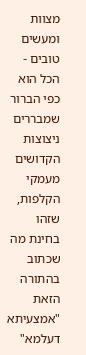מצוות ומעשים טובים - הכל הוא כפי הברור שמבררים ניצוצות הקדושים מעמקי הקלפות, שזהו בחינת מה שכתוב בהתורה הזאת "אמצעיתא דעלמא"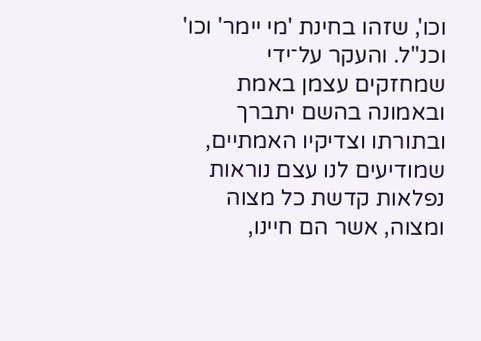וכו', שזהו בחינת 'מי יימר' וכו' וכנ"ל. והעקר על־ידי שמחזקים עצמן באמת ובאמונה בהשם יתברך ובתורתו וצדיקיו האמתיים, שמודיעים לנו עצם נוראות נפלאות קדשת כל מצוה ומצוה, אשר הם חיינו,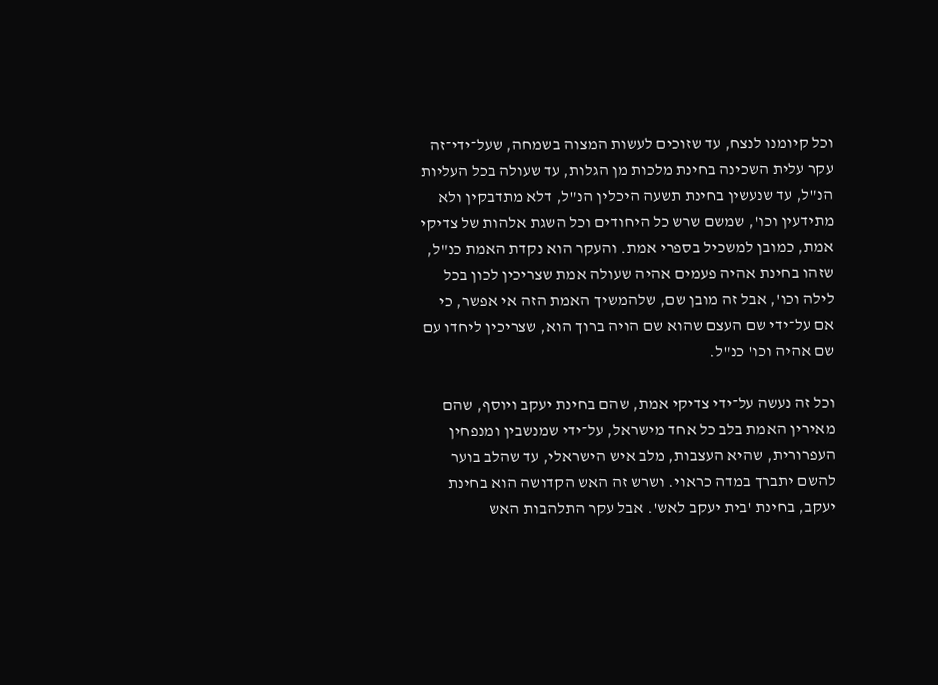וכל קיומנו לנצח, עד שזוכים לעשות המצוה בשמחה, שעל־ידי־זה עקר עלית השכינה בחינת מלכות מן הגלות, עד שעולה בכל העליות הנ"ל, עד שנעשין בחינת תשעה היכלין הנ"ל, דלא מתדבקין ולא מתידעין וכו', שמשם שרש כל היחודים וכל השגת אלהות של צדיקי אמת, כמובן למשכיל בספרי אמת. והעקר הוא נקדת האמת כנ"ל, שזהו בחינת אהיה פעמים אהיה שעולה אמת שצריכין לכון בכל לילה וכו', אבל זה מובן שם, שלהמשיך האמת הזה אי אפשר, כי אם על־ידי שם העצם שהוא שם הויה ברוך הוא, שצריכין ליחדו עם שם אהיה וכו' כנ"ל.

וכל זה נעשה על־ידי צדיקי אמת, שהם בחינת יעקב ויוסף, שהם מאירין האמת בלב כל אחד מישראל, על־ידי שמנשבין ומנפחין העפרורית, שהיא העצבות, מלב איש הישראלי, עד שהלב בוער להשם יתברך במדה כראוי. ושרש זה האש הקדושה הוא בחינת יעקב, בחינת 'בית יעקב לאש'. אבל עקר התלהבות האש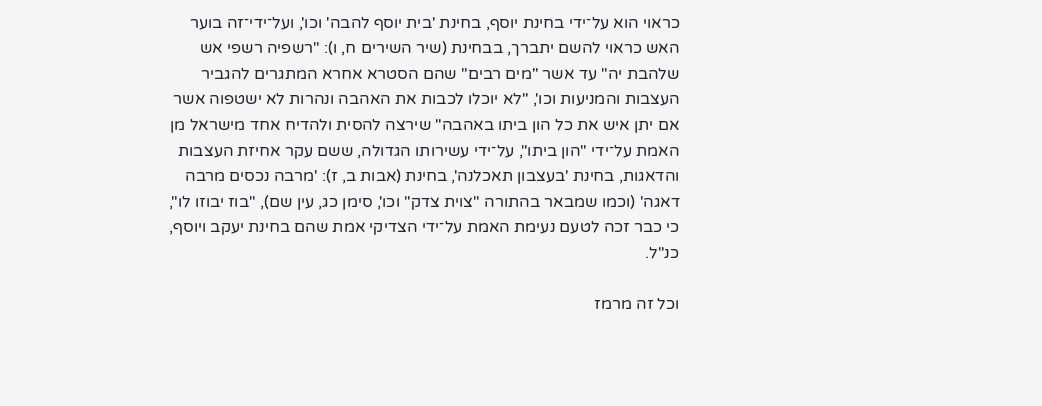כראוי הוא על־ידי בחינת יוסף, בחינת 'בית יוסף להבה' וכו', ועל־ידי־זה בוער האש כראוי להשם יתברך, בבחינת (שיר השירים ח, ו): "רשפיה רשפי אש שלהבת יה" עד אשר "מים רבים" שהם הסטרא אחרא המתגרים להגביר העצבות והמניעות וכו', "לא יוכלו לכבות את האהבה ונהרות לא ישטפוה אשר אם יתן איש את כל הון ביתו באהבה" שירצה להסית ולהדיח אחד מישראל מן האמת על־ידי "הון ביתו", על־ידי עשירותו הגדולה, ששם עקר אחיזת העצבות והדאגות, בחינת 'בעצבון תאכלנה', בחינת (אבות ב, ז): 'מרבה נכסים מרבה דאגה' (וכמו שמבאר בהתורה "צוית צדק" וכו', סימן כג, עין שם), "בוז יבוזו לו", כי כבר זכה לטעם נעימת האמת על־ידי הצדיקי אמת שהם בחינת יעקב ויוסף, כנ"ל.

וכל זה מרמז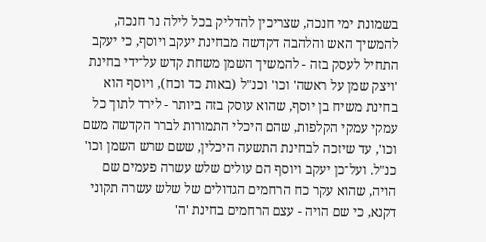בשמונת ימי חנכה, שצריכין להדליק בכל לילה נר חנכה, להמשיך האש והלהבה דקדשה מבחינת יעקב ויוסף, כי יעקב התחיל לעסק בזה - להמשיך השמן משחת קדש על־ידי בחינת 'ויצק שמן על ראשה' וכו' וכנ"ל (באות כד וכח), ויוסף הוא בחינת משיח בן יוסף, שהוא עוסק בזה ביותר - לירד לתוך כל עמקי עמקי הקלפות, שהם היכלי התמורות לברר הקדשה משם וכו', עד שיזכה לבחינת התשעה היכלין, ששם שרש השמן וכו' כנ"ל. ועל־כן יעקב ויוסף הם עולים שלש עשרה פעמים שם הויה, שהוא עקר כח הרחמים הגדולים של שלש עשרה תקוני דקנא, כי שם הויה - עצם הרחמים בחינת 'ה'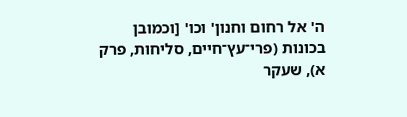ה' אל רחום וחנון' וכו' [וכמובן בכונות (פרי־עץ־חיים, סליחות, פרק א), שעקר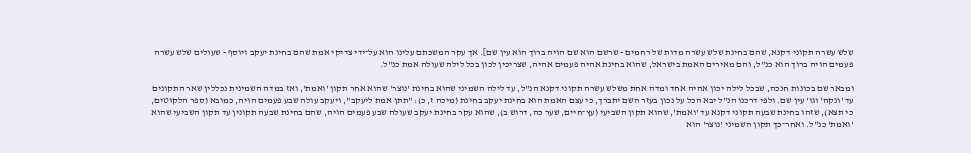שלש עשרה תקוני דקנא, שהם בחינת שלש עשרה מדות של רחמים - שרשם הוא שם הויה ברוך הוא עין שם]. אך עקר המשכתם עלינו הוא על־ידי צדיקי אמת שהם בחינת יעקב ויוסף - שעולים שלש עשרה פעמים הויה ברוך הוא כנ"ל, והם מאירים האמת בישראל, שהוא בחינת אהיה פעמים אהיה, שצריכין לכון בכל לילה שעולה אמת כנ"ל.

ומבאר שם בכונות חנכה, שבכל לילה יכון אהיה אחד ומדה אחת משלש עשרה תקוני דקנא הנ"ל, עד לילה השמיני שהוא בחינת 'נוצר' שהוא אחר תקון 'ואמת', ואז במדה השמינית נכללין שאר התקונים עד 'ונקה' וגו' עין שם. ולפי דרכנו הנ"ל יבא הכל על נכון בעזר השם יתברך, כי עצם האמת הוא בחינת יעקב בחינת (מיכה ז, כ): "תתן אמת ליעקב", ויעקב עולה שבע פעמים הויה, כמובא (ספר הלקוטים, כי תצא), שזהו בחינת שבעה תקוני דקנא עד 'ואמת', שהוא תקון השביעי (עץ־חיים, שער כה, דרוש ב), שהוא עקר בחינת יעקב שעולה שבע פעמים הויה, שהם בחינת שבעה תקונין עד תקון השביעי שהוא 'ואמת' כנ"ל. ואחר־כך תקון השמיני 'נוצר' הוא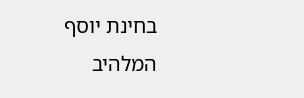בחינת יוסף המלהיב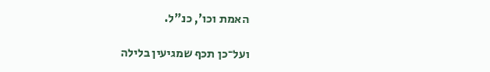האמת וכו', כנ"ל.

ועל־כן תכף שמגיעין בלילה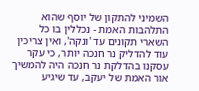השמיני להתקון של יוסף שהוא התלהבות האמת - נכללין בו כל השארי תקונים עד 'ונקה', ואין צריכין עוד להדליק נר חנכה יותר, כי עקר עסקנו בהדלקת נר חנכה היה להמשיך אור האמת של יעקב, עד שיגיע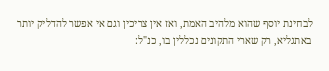לבחינת יוסף שהוא מלהיב האמת, ואז אין צריכין וגם אי אפשר להדליק יותר באתגליא, רק שארי התקונים נכללין בו, כנ"ל: